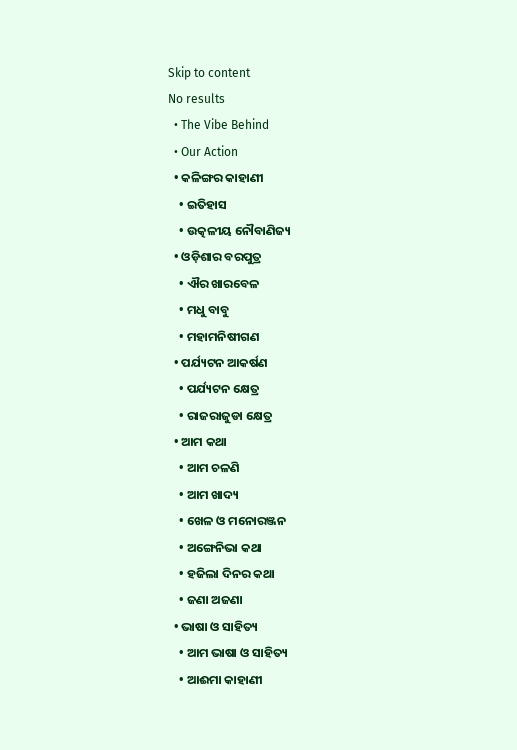Skip to content
No results
  • The Vibe Behind
  • Our Action
  • କଳିଙ୍ଗର କାହାଣୀ
    • ଇତିହାସ
    • ଉତ୍କଳୀୟ ନୌବାଣିଜ୍ୟ
  • ଓଡ଼ିଶାର ବରପୁତ୍ର
    • ଐର ଖାରବେଳ
    • ମଧୁ ବାବୁ
    • ମହାମନିଷୀଗଣ
  • ପର୍ଯ୍ୟଟନ ଆକର୍ଷଣ
    • ପର୍ଯ୍ୟଟନ କ୍ଷେତ୍ର
    • ରାଜରାଜୁଡା କ୍ଷେତ୍ର
  • ଆମ କଥା
    • ଆମ ଚଳଣି
    • ଆମ ଖାଦ୍ୟ
    • ଖେଳ ଓ ମନୋରଞ୍ଜନ
    • ଅଙ୍ଗେନିଭା କଥା
    • ହଜିଲା ଦିନର କଥା
    • ଜଣା ଅଜଣା
  • ଭାଷା ଓ ସାହିତ୍ୟ
    • ଆମ ଭାଷା ଓ ସାହିତ୍ୟ
    • ଆଈମା କାହାଣୀ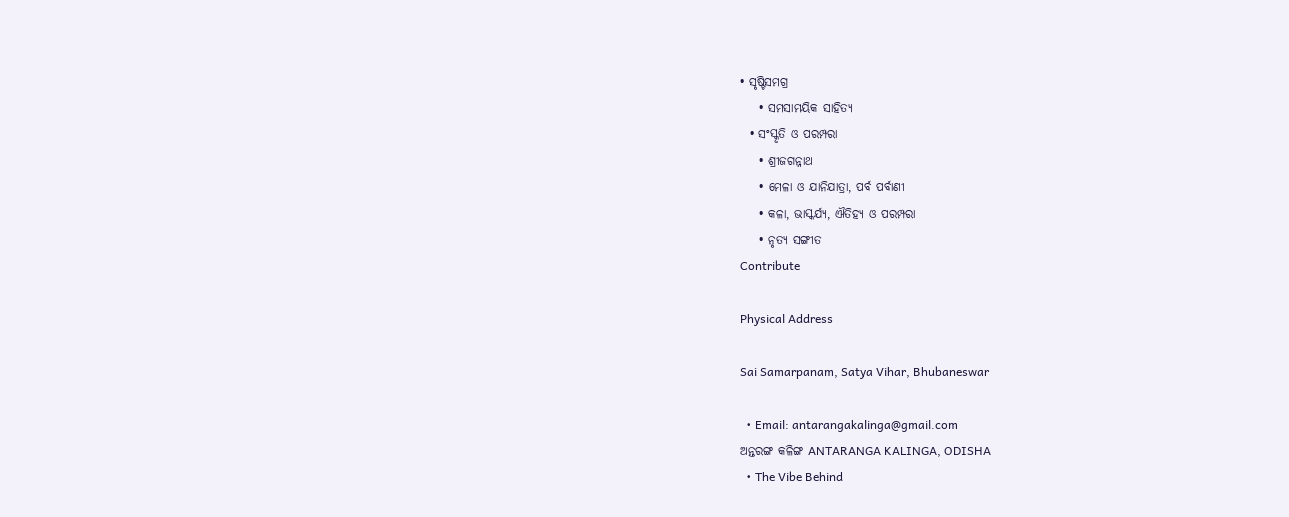• ସୃଷ୍ଟିସମଗ୍ର
    • ସମସାମୟିକ ସାହିତ୍ୟ
  • ସଂସ୍କୃତି ଓ ପରମ୍ପରା
    • ଶ୍ରୀଜଗନ୍ନାଥ
    • ମେଳା ଓ ଯାନିଯାତ୍ରା, ପର୍ବ ପର୍ବାଣୀ
    • କଳା, ଭାସ୍କର୍ଯ୍ୟ, ଐତିହ୍ୟ ଓ ପରମ୍ପରା
    • ନୃତ୍ୟ ସଙ୍ଗୀତ
Contribute

Physical Address

Sai Samarpanam, Satya Vihar, Bhubaneswar

  • Email: antarangakalinga@gmail.com
ଅନ୍ତରଙ୍ଗ କଳିଙ୍ଗ ANTARANGA KALINGA, ODISHA
  • The Vibe Behind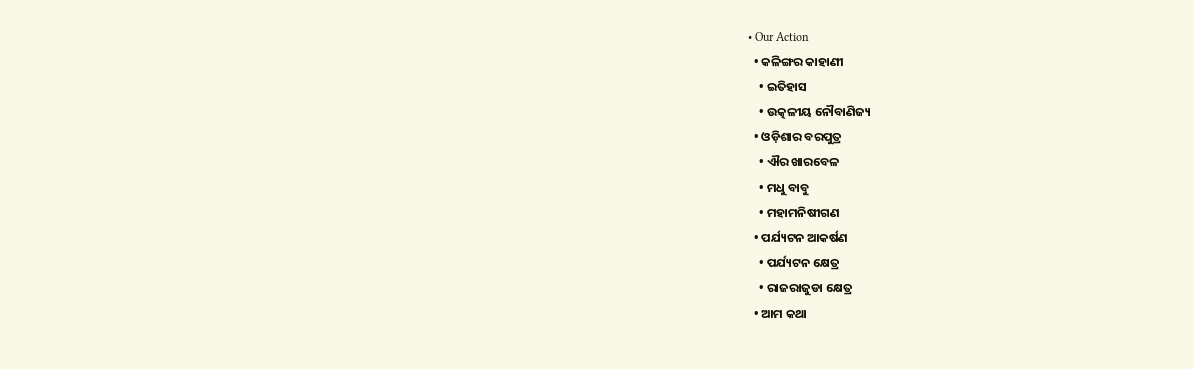• Our Action
  • କଳିଙ୍ଗର କାହାଣୀ
    • ଇତିହାସ
    • ଉତ୍କଳୀୟ ନୌବାଣିଜ୍ୟ
  • ଓଡ଼ିଶାର ବରପୁତ୍ର
    • ଐର ଖାରବେଳ
    • ମଧୁ ବାବୁ
    • ମହାମନିଷୀଗଣ
  • ପର୍ଯ୍ୟଟନ ଆକର୍ଷଣ
    • ପର୍ଯ୍ୟଟନ କ୍ଷେତ୍ର
    • ରାଜରାଜୁଡା କ୍ଷେତ୍ର
  • ଆମ କଥା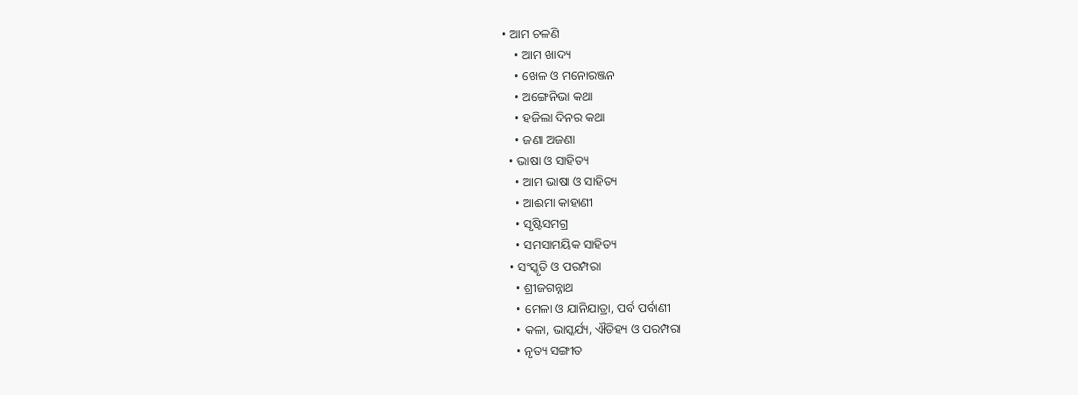• ଆମ ଚଳଣି
    • ଆମ ଖାଦ୍ୟ
    • ଖେଳ ଓ ମନୋରଞ୍ଜନ
    • ଅଙ୍ଗେନିଭା କଥା
    • ହଜିଲା ଦିନର କଥା
    • ଜଣା ଅଜଣା
  • ଭାଷା ଓ ସାହିତ୍ୟ
    • ଆମ ଭାଷା ଓ ସାହିତ୍ୟ
    • ଆଈମା କାହାଣୀ
    • ସୃଷ୍ଟିସମଗ୍ର
    • ସମସାମୟିକ ସାହିତ୍ୟ
  • ସଂସ୍କୃତି ଓ ପରମ୍ପରା
    • ଶ୍ରୀଜଗନ୍ନାଥ
    • ମେଳା ଓ ଯାନିଯାତ୍ରା, ପର୍ବ ପର୍ବାଣୀ
    • କଳା, ଭାସ୍କର୍ଯ୍ୟ, ଐତିହ୍ୟ ଓ ପରମ୍ପରା
    • ନୃତ୍ୟ ସଙ୍ଗୀତ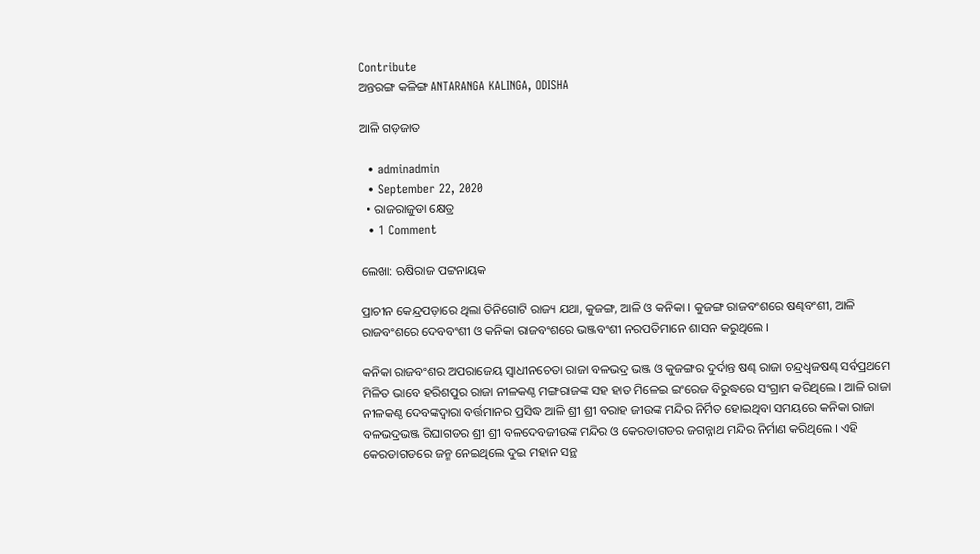Contribute
ଅନ୍ତରଙ୍ଗ କଳିଙ୍ଗ ANTARANGA KALINGA, ODISHA

ଆଳି ଗଡ଼ଜାତ

  • adminadmin
  • September 22, 2020
  • ରାଜରାଜୁଡା କ୍ଷେତ୍ର
  • 1 Comment

ଲେଖା: ଋଷିରାଜ ପଟ୍ଟନାୟକ

ପ୍ରାଚୀନ କେନ୍ଦ୍ରପଡ଼ାରେ ଥିଲା ତିନିଗୋଟି ରାଜ୍ୟ ଯଥା, କୁଜଙ୍ଗ, ଆଳି ଓ କନିକା । କୁଜଙ୍ଗ ରାଜବଂଶରେ ଷଣ୍ଢବଂଶୀ, ଆଳି ରାଜବଂଶରେ ଦେବବଂଶୀ ଓ କନିକା ରାଜବଂଶରେ ଭଞ୍ଜବଂଶୀ ନରପତିମାନେ ଶାସନ କରୁଥିଲେ ।

କନିକା ରାଜବଂଶର ଅପରାଜେୟ ସ୍ୱାଧୀନଚେତା ରାଜା ବଳଭଦ୍ର ଭଞ୍ଜ ଓ କୁଜଙ୍ଗର ଦୁର୍ଦାନ୍ତ ଷଣ୍ଢ ରାଜା ଚନ୍ଦ୍ରଧ୍ୱଜଷଣ୍ଢ ସର୍ବପ୍ରଥମେ ମିଳିତ ଭାବେ ହରିଶପୁର ରାଜା ନୀଳକଣ୍ଠ ମଙ୍ଗରାଜଙ୍କ ସହ ହାତ ମିଳେଇ ଇଂରେଜ ବିରୁଦ୍ଧରେ ସଂଗ୍ରାମ କରିଥିଲେ । ଆଳି ରାଜା ନୀଳକଣ୍ଠ ଦେବଙ୍କଦ୍ୱାରା ବର୍ତ୍ତମାନର ପ୍ରସିଦ୍ଧ ଆଳି ଶ୍ରୀ ଶ୍ରୀ ବରାହ ଜୀଉଙ୍କ ମନ୍ଦିର ନିର୍ମିତ ହୋଇଥିବା ସମୟରେ କନିକା ରାଜା ବଳଭଦ୍ରଭଞ୍ଜ ରିଘାଗଡର ଶ୍ରୀ ଶ୍ରୀ ବଳଦେବଜୀଉଙ୍କ ମନ୍ଦିର ଓ କେରଡାଗଡର ଜଗନ୍ନାଥ ମନ୍ଦିର ନିର୍ମାଣ କରିଥିଲେ । ଏହି କେରଡାଗଡରେ ଜନ୍ମ ନେଇଥିଲେ ଦୁଇ ମହାନ ସନ୍ଥ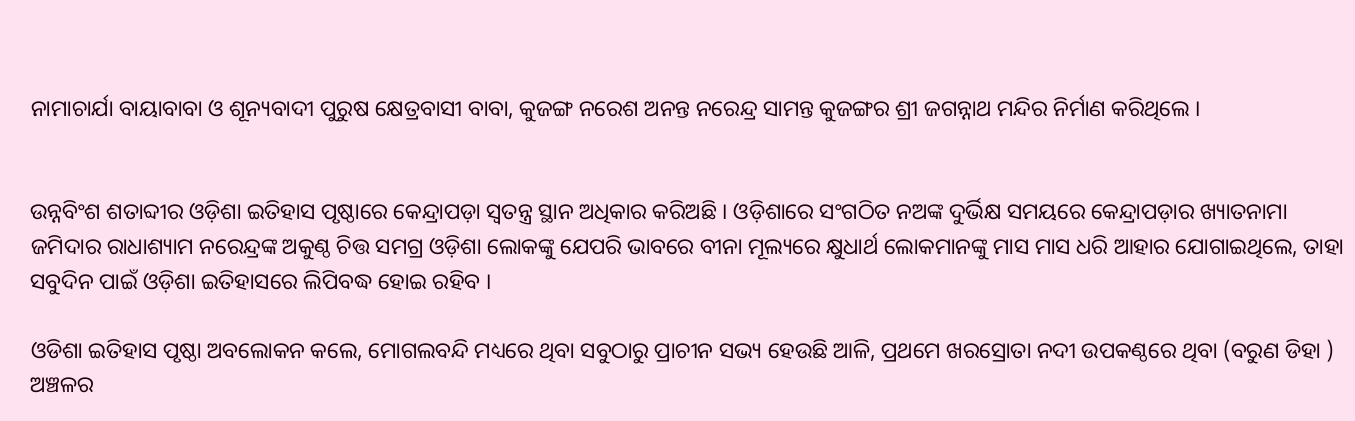ନାମାଚାର୍ଯା ବାୟାବାବା ଓ ଶୂନ୍ୟବାଦୀ ପୁରୁଷ କ୍ଷେତ୍ରବାସୀ ବାବା, କୁଜଙ୍ଗ ନରେଶ ଅନନ୍ତ ନରେନ୍ଦ୍ର ସାମନ୍ତ କୁଜଙ୍ଗର ଶ୍ରୀ ଜଗନ୍ନାଥ ମନ୍ଦିର ନିର୍ମାଣ କରିଥିଲେ ।


ଉନ୍ନବିଂଶ ଶତାବ୍ଦୀର ଓଡ଼ିଶା ଇତିହାସ ପୃଷ୍ଠାରେ କେନ୍ଦ୍ରାପଡ଼ା ସ୍ୱତନ୍ତ୍ର ସ୍ଥାନ ଅଧିକାର କରିଅଛି । ଓଡ଼ିଶାରେ ସଂଗଠିତ ନଅଙ୍କ ଦୁର୍ଭିକ୍ଷ ସମୟରେ କେନ୍ଦ୍ରାପଡ଼ାର ଖ୍ୟାତନାମା ଜମିଦାର ରାଧାଶ୍ୟାମ ନରେନ୍ଦ୍ରଙ୍କ ଅକୁଣ୍ଠ ଚିତ୍ତ ସମଗ୍ର ଓଡ଼ିଶା ଲୋକଙ୍କୁ ଯେପରି ଭାବରେ ବୀନା ମୂଲ୍ୟରେ କ୍ଷୁଧାର୍ଥ ଲୋକମାନଙ୍କୁ ମାସ ମାସ ଧରି ଆହାର ଯୋଗାଇଥିଲେ, ତାହା ସବୁଦିନ ପାଇଁ ଓଡ଼ିଶା ଇତିହାସରେ ଲିପିବଦ୍ଧ ହୋଇ ରହିବ ।

ଓଡିଶା ଇତିହାସ ପୃଷ୍ଠା ଅବଲୋକନ କଲେ, ମୋଗଲବନ୍ଦି ମଧ୍ୟରେ ଥିବା ସବୁଠାରୁ ପ୍ରାଚୀନ ସଭ୍ୟ ହେଉଛି ଆଳି, ପ୍ରଥମେ ଖରସ୍ରୋତା ନଦୀ ଉପକଣ୍ଠରେ ଥିବା (ବରୁଣ ଡିହା ) ଅଞ୍ଚଳର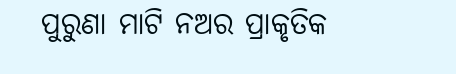ପୁରୁଣା ମାଟି ନଅର ପ୍ରାକୃତିକ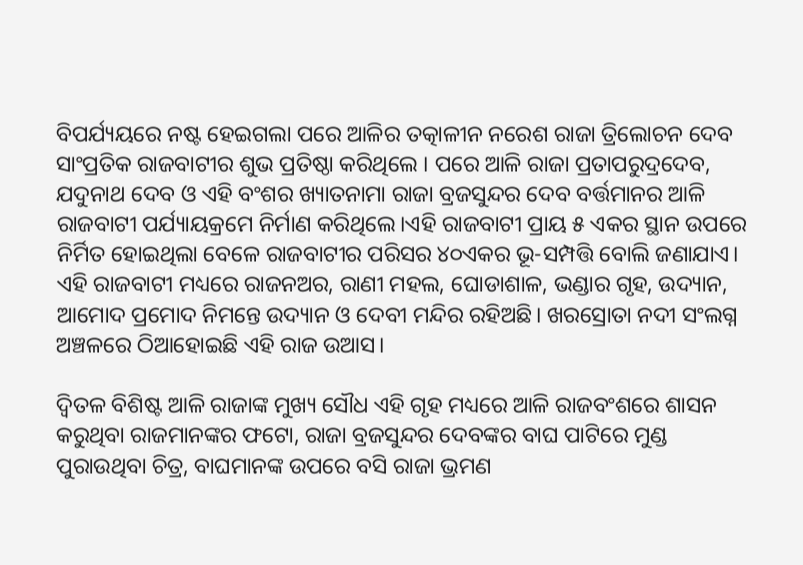ବିପର୍ଯ୍ୟୟରେ ନଷ୍ଟ ହେଇଗଲା ପରେ ଆଳିର ତତ୍କାଳୀନ ନରେଶ ରାଜା ତ୍ରିଲୋଚନ ଦେବ ସାଂପ୍ରତିକ ରାଜବାଟୀର ଶୁଭ ପ୍ରତିଷ୍ଠା କରିଥିଲେ । ପରେ ଆଳି ରାଜା ପ୍ରତାପରୁଦ୍ରଦେବ, ଯଦୁନାଥ ଦେବ ଓ ଏହି ବଂଶର ଖ୍ୟାତନାମା ରାଜା ବ୍ରଜସୁନ୍ଦର ଦେବ ବର୍ତ୍ତମାନର ଆଳି ରାଜବାଟୀ ପର୍ଯ୍ୟାୟକ୍ରମେ ନିର୍ମାଣ କରିଥିଲେ।ଏହି ରାଜବାଟୀ ପ୍ରାୟ ୫ ଏକର ସ୍ଥାନ ଉପରେ ନିର୍ମିତ ହୋଇଥିଲା ବେଳେ ରାଜବାଟୀର ପରିସର ୪୦ଏକର ଭୂ-ସମ୍ପତ୍ତି ବୋଲି ଜଣାଯାଏ। ଏହି ରାଜବାଟୀ ମଧ୍ୟରେ ରାଜନଅର, ରାଣୀ ମହଲ, ଘୋଡାଶାଳ, ଭଣ୍ଡାର ଗୃହ, ଉଦ୍ୟାନ, ଆମୋଦ ପ୍ରମୋଦ ନିମନ୍ତେ ଉଦ୍ୟାନ ଓ ଦେବୀ ମନ୍ଦିର ରହିଅଛି। ଖରସ୍ରୋତା ନଦୀ ସଂଲଗ୍ନ ଅଞ୍ଚଳରେ ଠିଆହୋଇଛି ଏହି ରାଜ ଉଆସ।

ଦ୍ଵିତଳ ବିଶିଷ୍ଟ ଆଳି ରାଜାଙ୍କ ମୁଖ୍ୟ ସୌଧ ଏହି ଗୃହ ମଧ୍ୟରେ ଆଳି ରାଜବଂଶରେ ଶାସନ କରୁଥିବା ରାଜମାନଙ୍କର ଫଟୋ, ରାଜା ବ୍ରଜସୁନ୍ଦର ଦେବଙ୍କର ବାଘ ପାଟିରେ ମୁଣ୍ଡ ପୁରାଉଥିବା ଚିତ୍ର, ବାଘମାନଙ୍କ ଉପରେ ବସି ରାଜା ଭ୍ରମଣ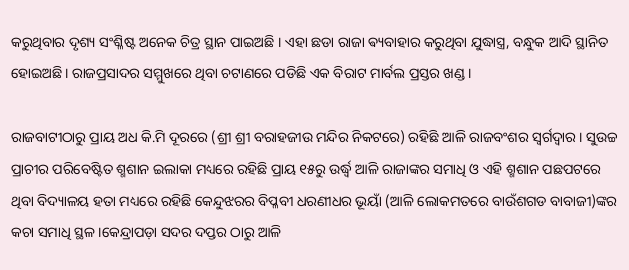କରୁଥିବାର ଦୃଶ୍ୟ ସଂଶ୍ଳିଷ୍ଟ ଅନେକ ଚିତ୍ର ସ୍ଥାନ ପାଇଅଛି । ଏହା ଛଡା ରାଜା ଵ୍ୟବାହାର କରୁଥିବା ଯୁଦ୍ଧାସ୍ତ୍ର, ବନ୍ଧୁକ ଆଦି ସ୍ଥାନିତ ହୋଇଅଛି। ରାଜପ୍ରସାଦର ସମ୍ମୁଖରେ ଥିବା ଚଟାଣରେ ପଡିଛି ଏକ ବିରାଟ ମାର୍ବଲ ପ୍ରସ୍ତର ଖଣ୍ଡ ।

ରାଜବାଟୀଠାରୁ ପ୍ରାୟ ଅଧ କି.ମି ଦୂରରେ (ଶ୍ରୀ ଶ୍ରୀ ବରାହଜୀଉ ମନ୍ଦିର ନିକଟରେ) ରହିଛି ଆଳି ରାଜବଂଶର ସ୍ଵର୍ଗଦ୍ଵାର । ସୁଉଚ୍ଚ ପ୍ରାଚୀର ପରିବେଷ୍ଟିତ ଶ୍ମଶାନ ଇଲାକା ମଧ୍ୟରେ ରହିଛି ପ୍ରାୟ ୧୫ରୁ ଉର୍ଦ୍ଧ୍ବ ଆଳି ରାଜାଙ୍କର ସମାଧି ଓ ଏହି ଶ୍ମଶାନ ପଛପଟରେ ଥିବା ବିଦ୍ୟାଳୟ ହତା ମଧ୍ୟରେ ରହିଛି କେନ୍ଦୁଝରର ବିପ୍ଳବୀ ଧରଣୀଧର ଭୂୟାଁ (ଆଳି ଲୋକମତରେ ବାଉଁଶଗଡ ବାବାଜୀ)ଙ୍କର କଚା ସମାଧି ସ୍ଥଳ ।କେନ୍ଦ୍ରାପଡ଼ା ସଦର ଦପ୍ତର ଠାରୁ ଆଳି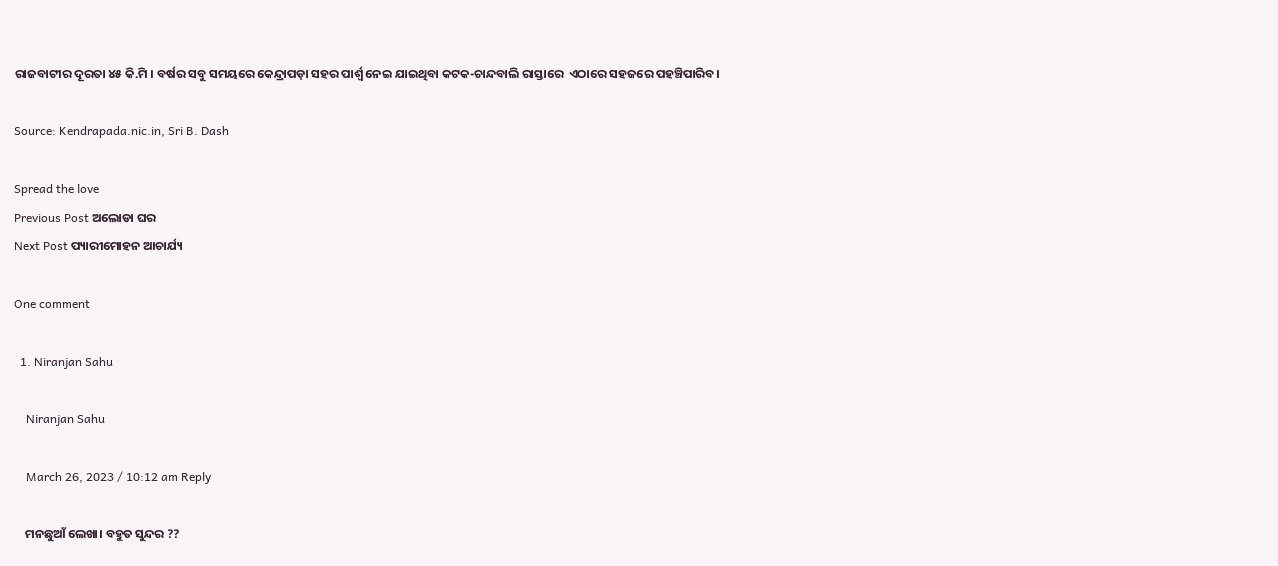ରାଜବାଟୀର ଦୂରତା ୪୫ କି.ମି । ବର୍ଷର ସବୁ ସମୟରେ କେନ୍ଦ୍ରାପଡ଼ା ସହର ପାର୍ଶ୍ଵ ନେଇ ଯାଇଥିବା କଟକ-ଚାନ୍ଦବାଲି ରାସ୍ତାରେ  ଏଠାରେ ସହଜରେ ପହଞ୍ଚିପାରିବ।

Source: Kendrapada.nic.in, Sri B. Dash

Spread the love
Previous Post ଅଲୋଡା ଘର
Next Post ପ୍ୟାରୀମୋହନ ଆଚାର୍ଯ୍ୟ

One comment

  1. Niranjan Sahu

    Niranjan Sahu

    March 26, 2023 / 10:12 am Reply

    ମନଛୁଆଁ ଲେଖା। ବହୁତ ସୁନ୍ଦର ??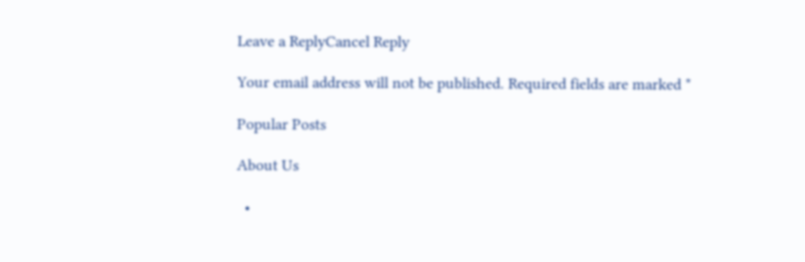Leave a ReplyCancel Reply

Your email address will not be published. Required fields are marked *

Popular Posts

About Us

  •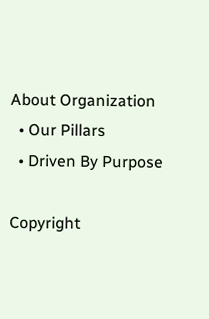About Organization
  • Our Pillars
  • Driven By Purpose

Copyright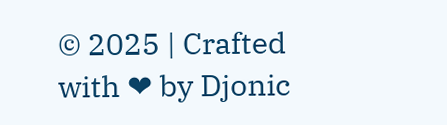© 2025 | Crafted with ❤ by Djonic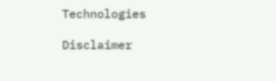Technologies

Disclaimer